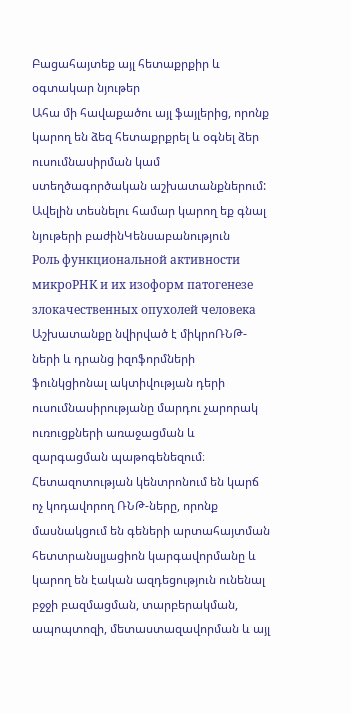Բացահայտեք այլ հետաքրքիր և օգտակար նյութեր
Ահա մի հավաքածու այլ ֆայլերից, որոնք կարող են ձեզ հետաքրքրել և օգնել ձեր ուսումնասիրման կամ ստեղծագործական աշխատանքներում: Ավելին տեսնելու համար կարող եք գնալ նյութերի բաժինԿենսաբանություն
Роль функциональной активности микроРНК и их изоформ патогенезе злокачественных опухолей человека
Աշխատանքը նվիրված է միկրոՌՆԹ-ների և դրանց իզոֆորմների ֆունկցիոնալ ակտիվության դերի ուսումնասիրությանը մարդու չարորակ ուռուցքների առաջացման և զարգացման պաթոգենեզում։ Հետազոտության կենտրոնում են կարճ ոչ կոդավորող ՌՆԹ-ները, որոնք մասնակցում են գեների արտահայտման հետտրանսլյացիոն կարգավորմանը և կարող են էական ազդեցություն ունենալ բջջի բազմացման, տարբերակման, ապոպտոզի, մետաստազավորման և այլ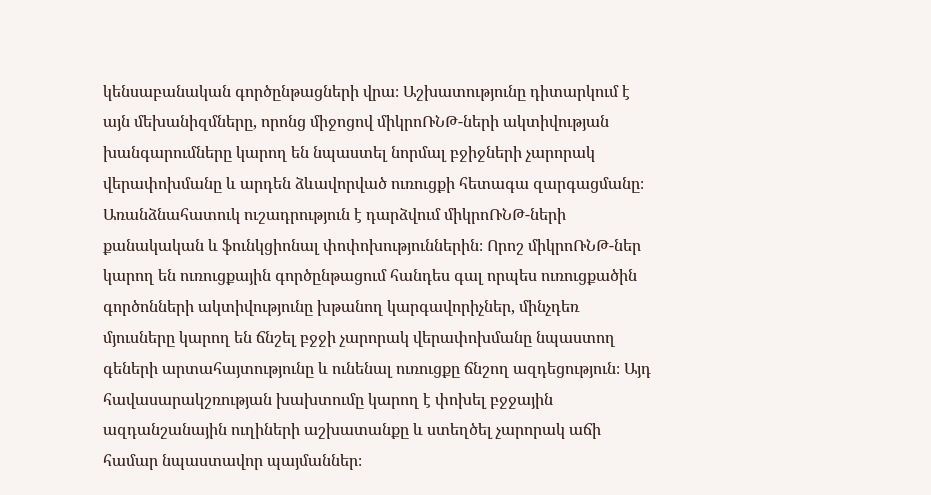կենսաբանական գործընթացների վրա։ Աշխատությունը դիտարկում է այն մեխանիզմները, որոնց միջոցով միկրոՌՆԹ-ների ակտիվության խանգարումները կարող են նպաստել նորմալ բջիջների չարորակ վերափոխմանը և արդեն ձևավորված ուռուցքի հետագա զարգացմանը։ Առանձնահատուկ ուշադրություն է դարձվում միկրոՌՆԹ-ների քանակական և ֆունկցիոնալ փոփոխություններին։ Որոշ միկրոՌՆԹ-ներ կարող են ուռուցքային գործընթացում հանդես գալ որպես ուռուցքածին գործոնների ակտիվությունը խթանող կարգավորիչներ, մինչդեռ մյուսները կարող են ճնշել բջջի չարորակ վերափոխմանը նպաստող գեների արտահայտությունը և ունենալ ուռուցքը ճնշող ազդեցություն։ Այդ հավասարակշռության խախտումը կարող է փոխել բջջային ազդանշանային ուղիների աշխատանքը և ստեղծել չարորակ աճի համար նպաստավոր պայմաններ։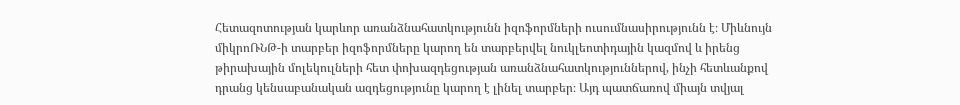Հետազոտության կարևոր առանձնահատկությունն իզոֆորմների ուսումնասիրությունն է։ Միևնույն միկրոՌՆԹ-ի տարբեր իզոֆորմները կարող են տարբերվել նուկլեոտիդային կազմով և իրենց թիրախային մոլեկուլների հետ փոխազդեցության առանձնահատկություններով, ինչի հետևանքով դրանց կենսաբանական ազդեցությունը կարող է լինել տարբեր։ Այդ պատճառով միայն տվյալ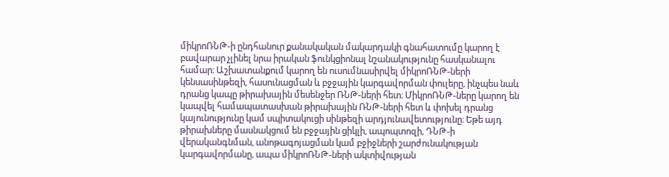միկրոՌՆԹ-ի ընդհանուր քանակական մակարդակի գնահատումը կարող է բավարար չլինել նրա իրական ֆունկցիոնալ նշանակությունը հասկանալու համար։ Աշխատանքում կարող են ուսումնասիրվել միկրոՌՆԹ-ների կենսասինթեզի, հասունացման և բջջային կարգավորման փուլերը, ինչպես նաև դրանց կապը թիրախային մեսենջեր ՌՆԹ-ների հետ։ ՄիկրոՌՆԹ-ները կարող են կապվել համապատասխան թիրախային ՌՆԹ-ների հետ և փոխել դրանց կայունությունը կամ սպիտակուցի սինթեզի արդյունավետությունը։ Եթե այդ թիրախները մասնակցում են բջջային ցիկլի, ապոպտոզի, ԴՆԹ-ի վերականգնման, անոթագոյացման կամ բջիջների շարժունակության կարգավորմանը, ապա միկրոՌՆԹ-ների ակտիվության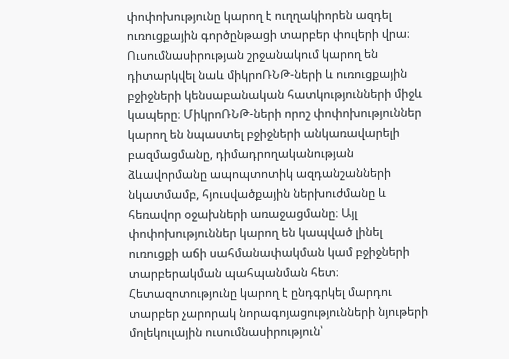փոփոխությունը կարող է ուղղակիորեն ազդել ուռուցքային գործընթացի տարբեր փուլերի վրա։ Ուսումնասիրության շրջանակում կարող են դիտարկվել նաև միկրոՌՆԹ-ների և ուռուցքային բջիջների կենսաբանական հատկությունների միջև կապերը։ ՄիկրոՌՆԹ-ների որոշ փոփոխություններ կարող են նպաստել բջիջների անկառավարելի բազմացմանը, դիմադրողականության ձևավորմանը ապոպտոտիկ ազդանշանների նկատմամբ, հյուսվածքային ներխուժմանը և հեռավոր օջախների առաջացմանը։ Այլ փոփոխություններ կարող են կապված լինել ուռուցքի աճի սահմանափակման կամ բջիջների տարբերակման պահպանման հետ։ Հետազոտությունը կարող է ընդգրկել մարդու տարբեր չարորակ նորագոյացությունների նյութերի մոլեկուլային ուսումնասիրություն՝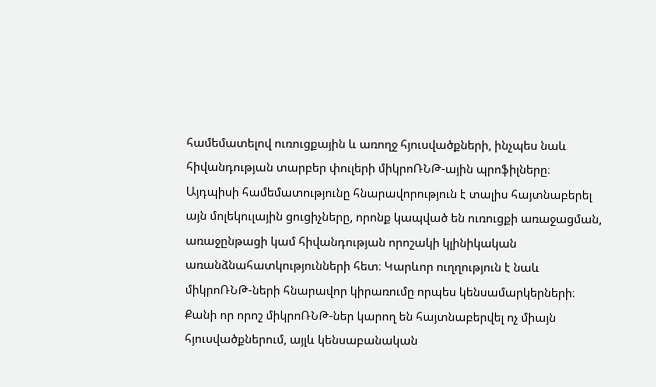համեմատելով ուռուցքային և առողջ հյուսվածքների, ինչպես նաև հիվանդության տարբեր փուլերի միկրոՌՆԹ-ային պրոֆիլները։ Այդպիսի համեմատությունը հնարավորություն է տալիս հայտնաբերել այն մոլեկուլային ցուցիչները, որոնք կապված են ուռուցքի առաջացման, առաջընթացի կամ հիվանդության որոշակի կլինիկական առանձնահատկությունների հետ։ Կարևոր ուղղություն է նաև միկրոՌՆԹ-ների հնարավոր կիրառումը որպես կենսամարկերների։ Քանի որ որոշ միկրոՌՆԹ-ներ կարող են հայտնաբերվել ոչ միայն հյուսվածքներում, այլև կենսաբանական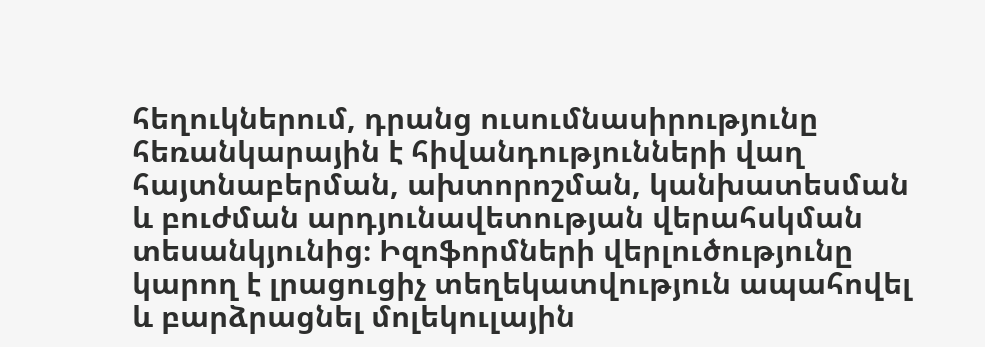հեղուկներում, դրանց ուսումնասիրությունը հեռանկարային է հիվանդությունների վաղ հայտնաբերման, ախտորոշման, կանխատեսման և բուժման արդյունավետության վերահսկման տեսանկյունից։ Իզոֆորմների վերլուծությունը կարող է լրացուցիչ տեղեկատվություն ապահովել և բարձրացնել մոլեկուլային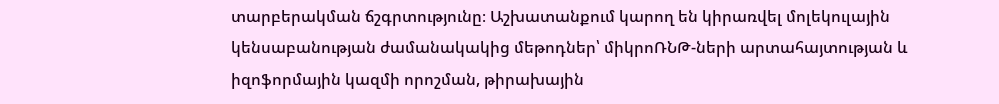տարբերակման ճշգրտությունը։ Աշխատանքում կարող են կիրառվել մոլեկուլային կենսաբանության ժամանակակից մեթոդներ՝ միկրոՌՆԹ-ների արտահայտության և իզոֆորմային կազմի որոշման, թիրախային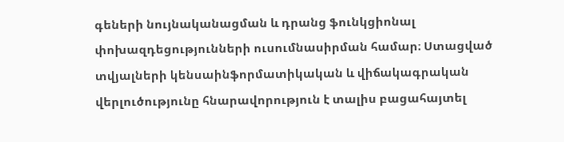գեների նույնականացման և դրանց ֆունկցիոնալ փոխազդեցությունների ուսումնասիրման համար։ Ստացված տվյալների կենսաինֆորմատիկական և վիճակագրական վերլուծությունը հնարավորություն է տալիս բացահայտել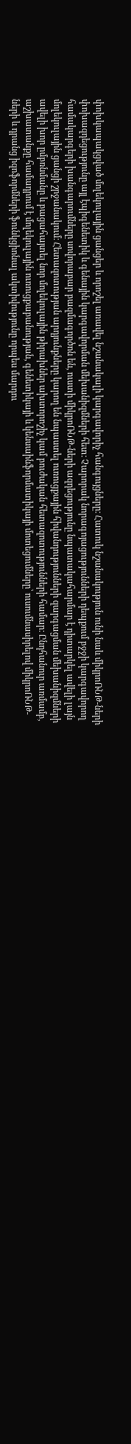փոխկապակցված մոլեկուլային ցանցեր և որոշել առավել նշանակալի կարգավորիչ հանգույցները։ Հատուկ նշանակություն ունի նաև միկրոՌՆԹ-ների փոխազդեցությունը այլ էպիգենետիկ և գենային կարգավորման մեխանիզմների հետ։ Չարորակ նորագոյացությունների դեպքում բջջի կարգավորող համակարգերի խանգարումները սովորաբար բազմագործոն են, ուստի միկրոՌՆԹ-ների ազդեցությունը նպատակահարմար է դիտարկել ավելի լայն մոլեկուլային ցանցի շրջանակում։ Հետազոտության արդյունքները կարող են նպաստել ուռուցքային հիվանդությունների զարգացման մեխանիզմների ավելի խոր ըմբռնմանը և բացահայտել նոր մոլեկուլային թիրախներ ախտորոշիչ կամ բուժական հետազոտությունների համար։ Ընդհանուր առմամբ, աշխատանքը համադրում է մոլեկուլային ուռուցքաբանության, գենետիկայի և կենսաինֆորմատիկայի մոտեցումները՝ ուսումնասիրելով միկրոՌՆԹ-ների և դրանց իզոֆորմների ֆունկցիոնալ ակտիվությունը որպես մարդու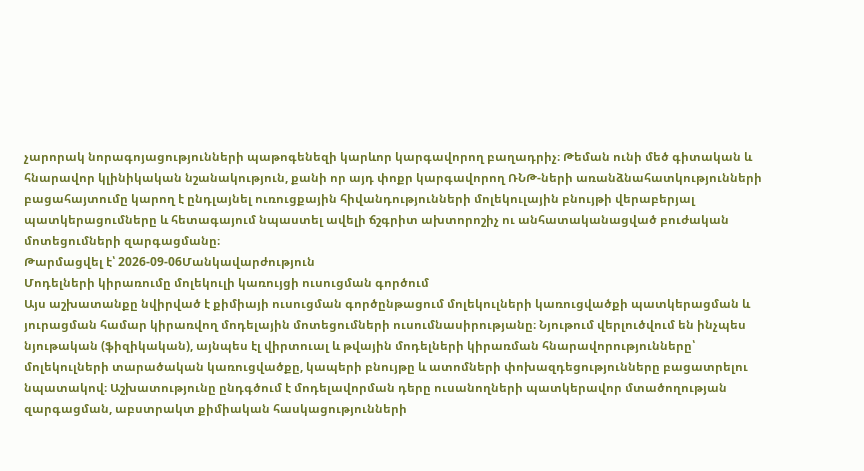չարորակ նորագոյացությունների պաթոգենեզի կարևոր կարգավորող բաղադրիչ։ Թեման ունի մեծ գիտական և հնարավոր կլինիկական նշանակություն, քանի որ այդ փոքր կարգավորող ՌՆԹ-ների առանձնահատկությունների բացահայտումը կարող է ընդլայնել ուռուցքային հիվանդությունների մոլեկուլային բնույթի վերաբերյալ պատկերացումները և հետագայում նպաստել ավելի ճշգրիտ ախտորոշիչ ու անհատականացված բուժական մոտեցումների զարգացմանը։
Թարմացվել է՝ 2026-09-06Մանկավարժություն
Մոդելների կիրառումը մոլեկուլի կառույցի ուսուցման գործում
Այս աշխատանքը նվիրված է քիմիայի ուսուցման գործընթացում մոլեկուլների կառուցվածքի պատկերացման և յուրացման համար կիրառվող մոդելային մոտեցումների ուսումնասիրությանը։ Նյութում վերլուծվում են ինչպես նյութական (ֆիզիկական), այնպես էլ վիրտուալ և թվային մոդելների կիրառման հնարավորությունները՝ մոլեկուլների տարածական կառուցվածքը, կապերի բնույթը և ատոմների փոխազդեցությունները բացատրելու նպատակով։ Աշխատությունը ընդգծում է մոդելավորման դերը ուսանողների պատկերավոր մտածողության զարգացման, աբստրակտ քիմիական հասկացությունների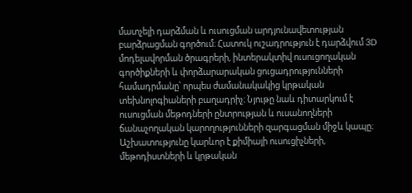մատչելի դարձման և ուսուցման արդյունավետության բարձրացման գործում։ Հատուկ ուշադրություն է դարձվում 3D մոդելավորման ծրագրերի, ինտերակտիվ ուսուցողական գործիքների և փորձարարական ցուցադրությունների համադրմանը՝ որպես ժամանակակից կրթական տեխնոլոգիաների բաղադրիչ։ Նյութը նաև դիտարկում է ուսուցման մեթոդների ընտրության և ուսանողների ճանաչողական կարողությունների զարգացման միջև կապը։ Աշխատությունը կարևոր է քիմիայի ուսուցիչների, մեթոդիստների և կրթական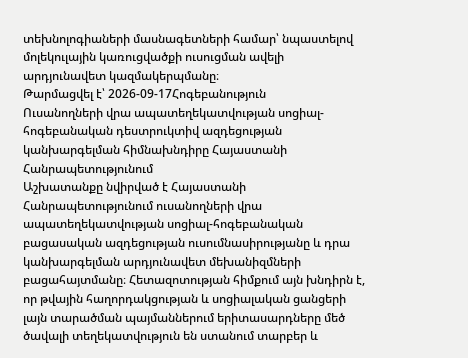տեխնոլոգիաների մասնագետների համար՝ նպաստելով մոլեկուլային կառուցվածքի ուսուցման ավելի արդյունավետ կազմակերպմանը։
Թարմացվել է՝ 2026-09-17Հոգեբանություն
Ուսանողների վրա ապատեղեկատվության սոցիալ-հոգեբանական դեստրուկտիվ ազդեցության կանխարգելման հիմնախնդիրը Հայաստանի Հանրապետությունում
Աշխատանքը նվիրված է Հայաստանի Հանրապետությունում ուսանողների վրա ապատեղեկատվության սոցիալ-հոգեբանական բացասական ազդեցության ուսումնասիրությանը և դրա կանխարգելման արդյունավետ մեխանիզմների բացահայտմանը։ Հետազոտության հիմքում այն խնդիրն է, որ թվային հաղորդակցության և սոցիալական ցանցերի լայն տարածման պայմաններում երիտասարդները մեծ ծավալի տեղեկատվություն են ստանում տարբեր և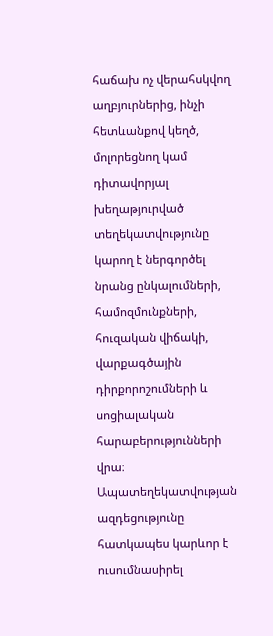հաճախ ոչ վերահսկվող աղբյուրներից, ինչի հետևանքով կեղծ, մոլորեցնող կամ դիտավորյալ խեղաթյուրված տեղեկատվությունը կարող է ներգործել նրանց ընկալումների, համոզմունքների, հուզական վիճակի, վարքագծային դիրքորոշումների և սոցիալական հարաբերությունների վրա։ Ապատեղեկատվության ազդեցությունը հատկապես կարևոր է ուսումնասիրել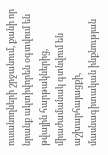ուսանողների շրջանում, քանի որ նրանք ակտիվորեն օգտվում են թվային հարթակներից, միաժամանակ գտնվում են աշխարհայացքի, մասնագիտական ինքնության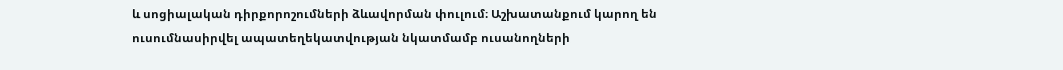և սոցիալական դիրքորոշումների ձևավորման փուլում։ Աշխատանքում կարող են ուսումնասիրվել ապատեղեկատվության նկատմամբ ուսանողների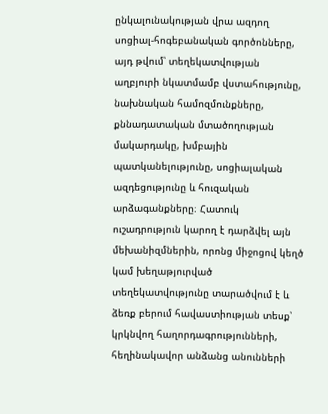ընկալունակության վրա ազդող սոցիալ-հոգեբանական գործոնները, այդ թվում՝ տեղեկատվության աղբյուրի նկատմամբ վստահությունը, նախնական համոզմունքները, քննադատական մտածողության մակարդակը, խմբային պատկանելությունը, սոցիալական ազդեցությունը և հուզական արձագանքները։ Հատուկ ուշադրություն կարող է դարձվել այն մեխանիզմներին, որոնց միջոցով կեղծ կամ խեղաթյուրված տեղեկատվությունը տարածվում է և ձեռք բերում հավաստիության տեսք՝ կրկնվող հաղորդագրությունների, հեղինակավոր անձանց անունների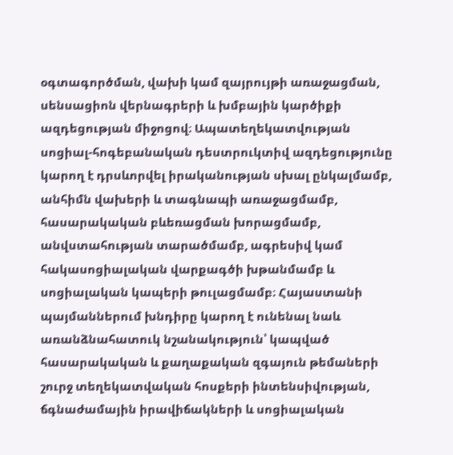օգտագործման, վախի կամ զայրույթի առաջացման, սենսացիոն վերնագրերի և խմբային կարծիքի ազդեցության միջոցով։ Ապատեղեկատվության սոցիալ-հոգեբանական դեստրուկտիվ ազդեցությունը կարող է դրսևորվել իրականության սխալ ընկալմամբ, անհիմն վախերի և տագնապի առաջացմամբ, հասարակական բևեռացման խորացմամբ, անվստահության տարածմամբ, ագրեսիվ կամ հակասոցիալական վարքագծի խթանմամբ և սոցիալական կապերի թուլացմամբ։ Հայաստանի պայմաններում խնդիրը կարող է ունենալ նաև առանձնահատուկ նշանակություն՝ կապված հասարակական և քաղաքական զգայուն թեմաների շուրջ տեղեկատվական հոսքերի ինտենսիվության, ճգնաժամային իրավիճակների և սոցիալական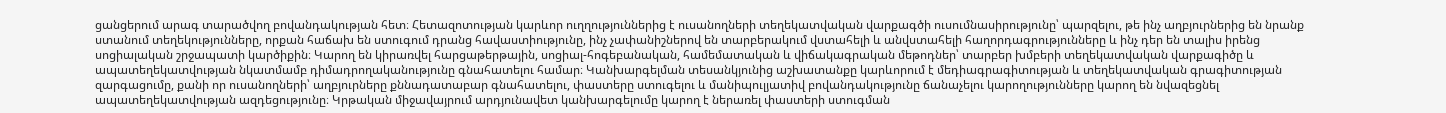ցանցերում արագ տարածվող բովանդակության հետ։ Հետազոտության կարևոր ուղղություններից է ուսանողների տեղեկատվական վարքագծի ուսումնասիրությունը՝ պարզելու, թե ինչ աղբյուրներից են նրանք ստանում տեղեկությունները, որքան հաճախ են ստուգում դրանց հավաստիությունը, ինչ չափանիշներով են տարբերակում վստահելի և անվստահելի հաղորդագրությունները և ինչ դեր են տալիս իրենց սոցիալական շրջապատի կարծիքին։ Կարող են կիրառվել հարցաթերթային, սոցիալ-հոգեբանական, համեմատական և վիճակագրական մեթոդներ՝ տարբեր խմբերի տեղեկատվական վարքագիծը և ապատեղեկատվության նկատմամբ դիմադրողականությունը գնահատելու համար։ Կանխարգելման տեսանկյունից աշխատանքը կարևորում է մեդիագրագիտության և տեղեկատվական գրագիտության զարգացումը, քանի որ ուսանողների՝ աղբյուրները քննադատաբար գնահատելու, փաստերը ստուգելու և մանիպուլյատիվ բովանդակությունը ճանաչելու կարողությունները կարող են նվազեցնել ապատեղեկատվության ազդեցությունը։ Կրթական միջավայրում արդյունավետ կանխարգելումը կարող է ներառել փաստերի ստուգման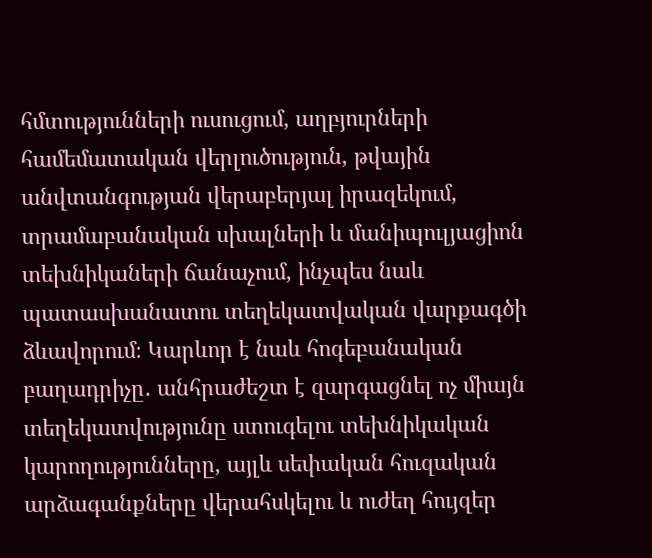հմտությունների ուսուցում, աղբյուրների համեմատական վերլուծություն, թվային անվտանգության վերաբերյալ իրազեկում, տրամաբանական սխալների և մանիպուլյացիոն տեխնիկաների ճանաչում, ինչպես նաև պատասխանատու տեղեկատվական վարքագծի ձևավորում։ Կարևոր է նաև հոգեբանական բաղադրիչը․ անհրաժեշտ է զարգացնել ոչ միայն տեղեկատվությունը ստուգելու տեխնիկական կարողությունները, այլև սեփական հուզական արձագանքները վերահսկելու և ուժեղ հույզեր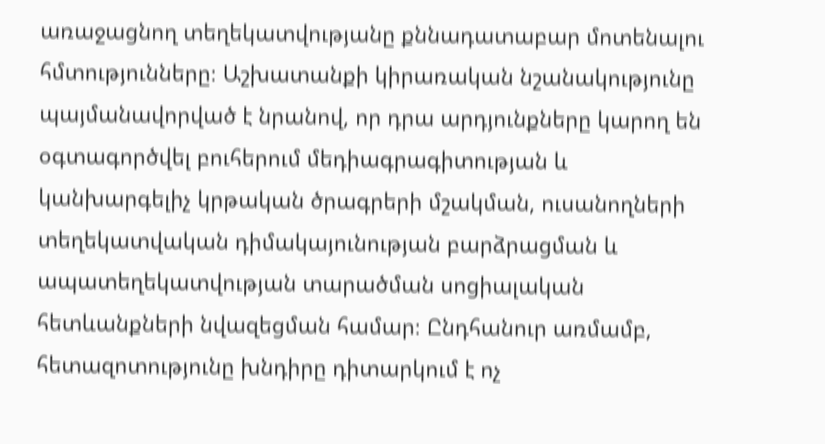առաջացնող տեղեկատվությանը քննադատաբար մոտենալու հմտությունները։ Աշխատանքի կիրառական նշանակությունը պայմանավորված է նրանով, որ դրա արդյունքները կարող են օգտագործվել բուհերում մեդիագրագիտության և կանխարգելիչ կրթական ծրագրերի մշակման, ուսանողների տեղեկատվական դիմակայունության բարձրացման և ապատեղեկատվության տարածման սոցիալական հետևանքների նվազեցման համար։ Ընդհանուր առմամբ, հետազոտությունը խնդիրը դիտարկում է ոչ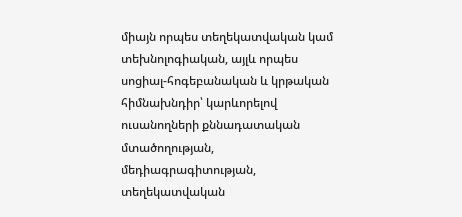միայն որպես տեղեկատվական կամ տեխնոլոգիական, այլև որպես սոցիալ-հոգեբանական և կրթական հիմնախնդիր՝ կարևորելով ուսանողների քննադատական մտածողության, մեդիագրագիտության, տեղեկատվական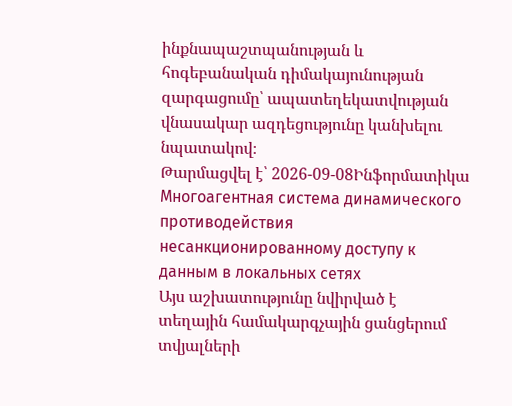ինքնապաշտպանության և հոգեբանական դիմակայունության զարգացումը՝ ապատեղեկատվության վնասակար ազդեցությունը կանխելու նպատակով։
Թարմացվել է՝ 2026-09-08Ինֆորմատիկա
Многоагентная система динамического противодействия несанкционированному доступу к данным в локальных сетях
Այս աշխատությունը նվիրված է տեղային համակարգչային ցանցերում տվյալների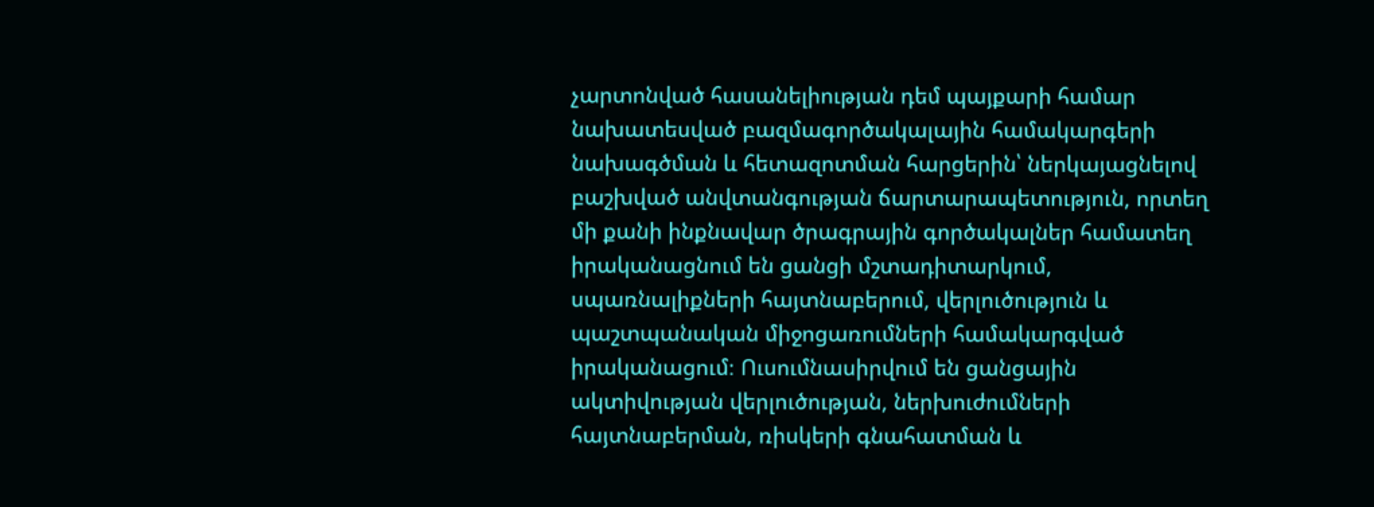չարտոնված հասանելիության դեմ պայքարի համար նախատեսված բազմագործակալային համակարգերի նախագծման և հետազոտման հարցերին՝ ներկայացնելով բաշխված անվտանգության ճարտարապետություն, որտեղ մի քանի ինքնավար ծրագրային գործակալներ համատեղ իրականացնում են ցանցի մշտադիտարկում, սպառնալիքների հայտնաբերում, վերլուծություն և պաշտպանական միջոցառումների համակարգված իրականացում։ Ուսումնասիրվում են ցանցային ակտիվության վերլուծության, ներխուժումների հայտնաբերման, ռիսկերի գնահատման և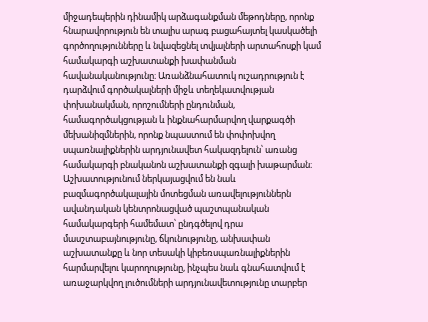միջադեպերին դինամիկ արձագանքման մեթոդները, որոնք հնարավորություն են տալիս արագ բացահայտել կասկածելի գործողությունները և նվազեցնել տվյալների արտահոսքի կամ համակարգի աշխատանքի խափանման հավանականությունը։ Առանձնահատուկ ուշադրություն է դարձվում գործակալների միջև տեղեկատվության փոխանակման, որոշումների ընդունման, համագործակցության և ինքնահարմարվող վարքագծի մեխանիզմներին, որոնք նպաստում են փոփոխվող սպառնալիքներին արդյունավետ հակազդելուն՝ առանց համակարգի բնականոն աշխատանքի զգալի խաթարման։ Աշխատությունում ներկայացվում են նաև բազմագործակալային մոտեցման առավելություններն ավանդական կենտրոնացված պաշտպանական համակարգերի համեմատ՝ ընդգծելով դրա մասշտաբայնությունը, ճկունությունը, անխափան աշխատանքը և նոր տեսակի կիբեռսպառնալիքներին հարմարվելու կարողությունը, ինչպես նաև գնահատվում է առաջարկվող լուծումների արդյունավետությունը տարբեր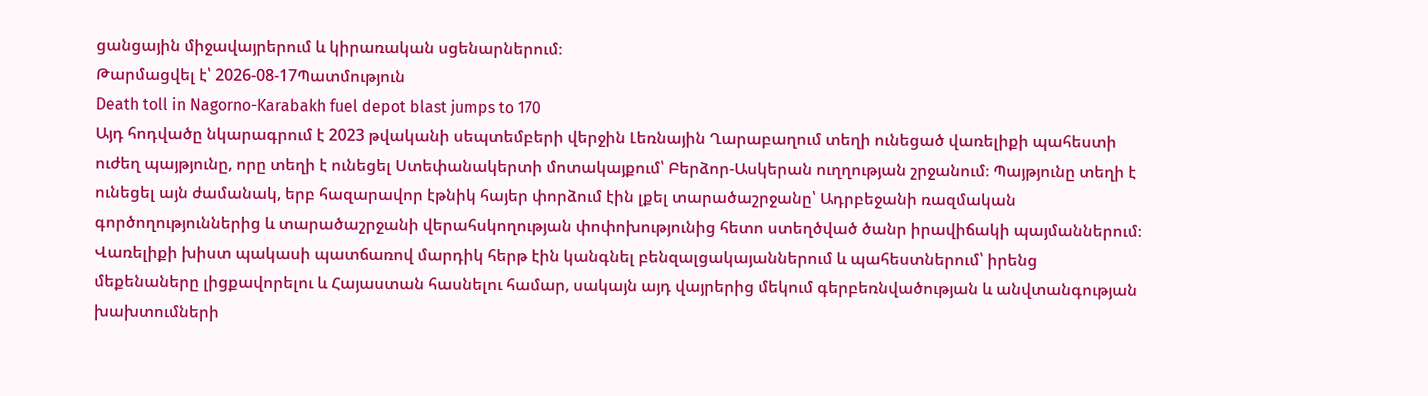ցանցային միջավայրերում և կիրառական սցենարներում։
Թարմացվել է՝ 2026-08-17Պատմություն
Death toll in Nagorno-Karabakh fuel depot blast jumps to 170
Այդ հոդվածը նկարագրում է 2023 թվականի սեպտեմբերի վերջին Լեռնային Ղարաբաղում տեղի ունեցած վառելիքի պահեստի ուժեղ պայթյունը, որը տեղի է ունեցել Ստեփանակերտի մոտակայքում՝ Բերձոր-Ասկերան ուղղության շրջանում։ Պայթյունը տեղի է ունեցել այն ժամանակ, երբ հազարավոր էթնիկ հայեր փորձում էին լքել տարածաշրջանը՝ Ադրբեջանի ռազմական գործողություններից և տարածաշրջանի վերահսկողության փոփոխությունից հետո ստեղծված ծանր իրավիճակի պայմաններում։ Վառելիքի խիստ պակասի պատճառով մարդիկ հերթ էին կանգնել բենզալցակայաններում և պահեստներում՝ իրենց մեքենաները լիցքավորելու և Հայաստան հասնելու համար, սակայն այդ վայրերից մեկում գերբեռնվածության և անվտանգության խախտումների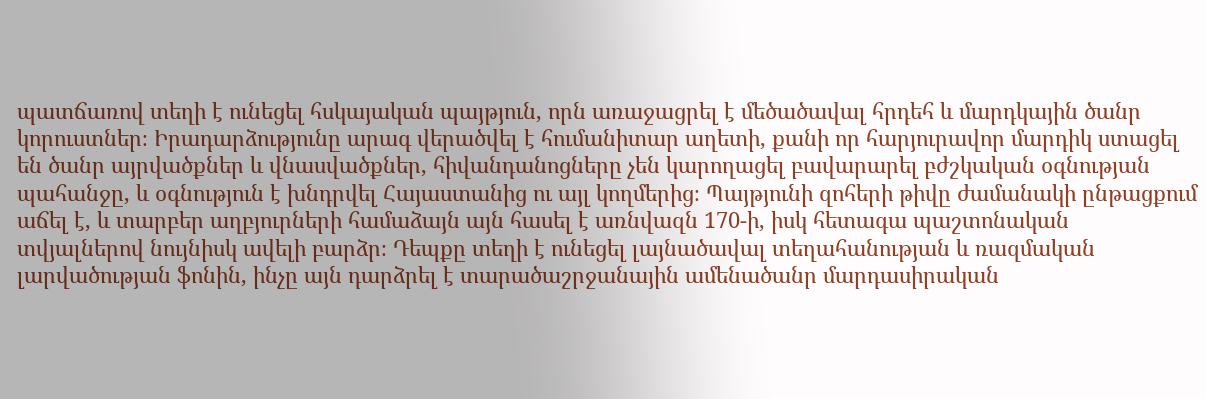պատճառով տեղի է ունեցել հսկայական պայթյուն, որն առաջացրել է մեծածավալ հրդեհ և մարդկային ծանր կորուստներ։ Իրադարձությունը արագ վերածվել է հումանիտար աղետի, քանի որ հարյուրավոր մարդիկ ստացել են ծանր այրվածքներ և վնասվածքներ, հիվանդանոցները չեն կարողացել բավարարել բժշկական օգնության պահանջը, և օգնություն է խնդրվել Հայաստանից ու այլ կողմերից։ Պայթյունի զոհերի թիվը ժամանակի ընթացքում աճել է, և տարբեր աղբյուրների համաձայն այն հասել է առնվազն 170-ի, իսկ հետագա պաշտոնական տվյալներով նույնիսկ ավելի բարձր։ Դեպքը տեղի է ունեցել լայնածավալ տեղահանության և ռազմական լարվածության ֆոնին, ինչը այն դարձրել է տարածաշրջանային ամենածանր մարդասիրական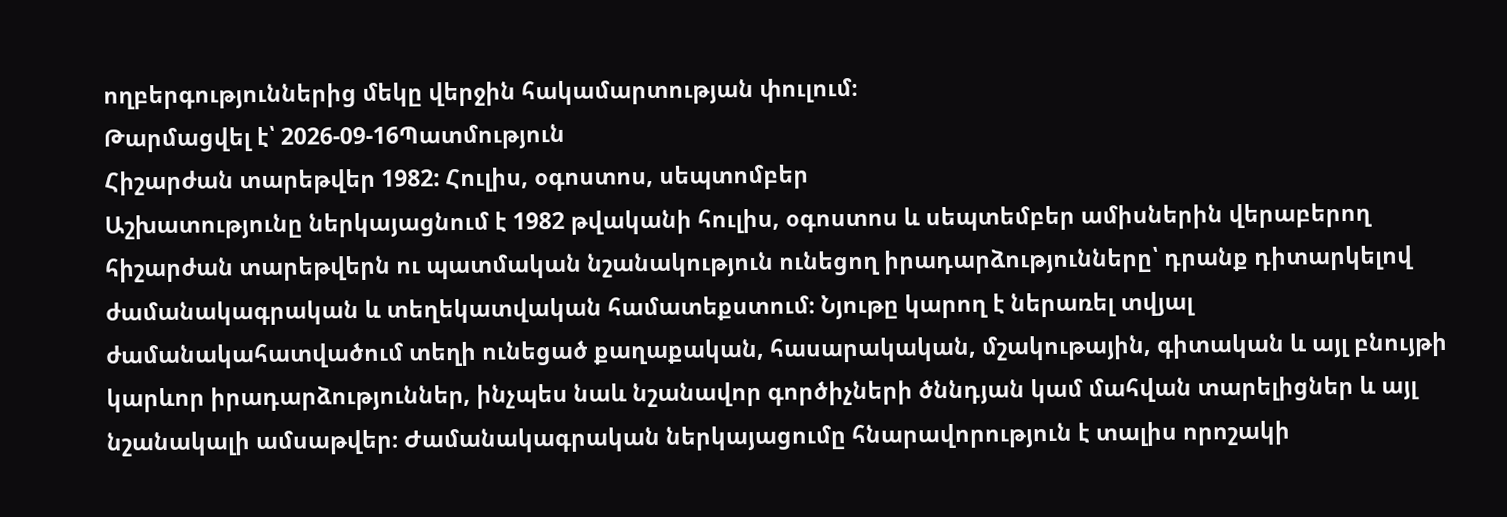ողբերգություններից մեկը վերջին հակամարտության փուլում։
Թարմացվել է՝ 2026-09-16Պատմություն
Հիշարժան տարեթվեր 1982: Հուլիս, օգոստոս, սեպտոմբեր
Աշխատությունը ներկայացնում է 1982 թվականի հուլիս, օգոստոս և սեպտեմբեր ամիսներին վերաբերող հիշարժան տարեթվերն ու պատմական նշանակություն ունեցող իրադարձությունները՝ դրանք դիտարկելով ժամանակագրական և տեղեկատվական համատեքստում։ Նյութը կարող է ներառել տվյալ ժամանակահատվածում տեղի ունեցած քաղաքական, հասարակական, մշակութային, գիտական և այլ բնույթի կարևոր իրադարձություններ, ինչպես նաև նշանավոր գործիչների ծննդյան կամ մահվան տարելիցներ և այլ նշանակալի ամսաթվեր։ Ժամանակագրական ներկայացումը հնարավորություն է տալիս որոշակի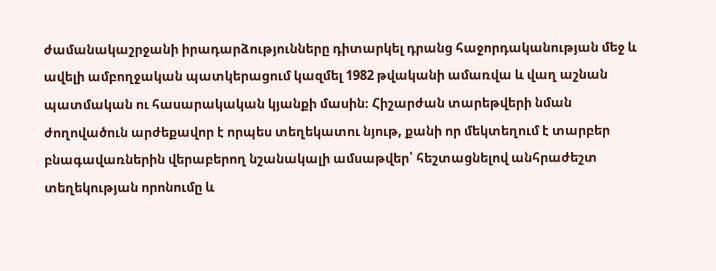ժամանակաշրջանի իրադարձությունները դիտարկել դրանց հաջորդականության մեջ և ավելի ամբողջական պատկերացում կազմել 1982 թվականի ամառվա և վաղ աշնան պատմական ու հասարակական կյանքի մասին։ Հիշարժան տարեթվերի նման ժողովածուն արժեքավոր է որպես տեղեկատու նյութ, քանի որ մեկտեղում է տարբեր բնագավառներին վերաբերող նշանակալի ամսաթվեր՝ հեշտացնելով անհրաժեշտ տեղեկության որոնումը և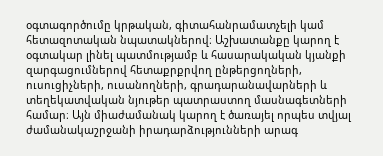օգտագործումը կրթական, գիտահանրամատչելի կամ հետազոտական նպատակներով։ Աշխատանքը կարող է օգտակար լինել պատմությամբ և հասարակական կյանքի զարգացումներով հետաքրքրվող ընթերցողների, ուսուցիչների, ուսանողների, գրադարանավարների և տեղեկատվական նյութեր պատրաստող մասնագետների համար։ Այն միաժամանակ կարող է ծառայել որպես տվյալ ժամանակաշրջանի իրադարձությունների արագ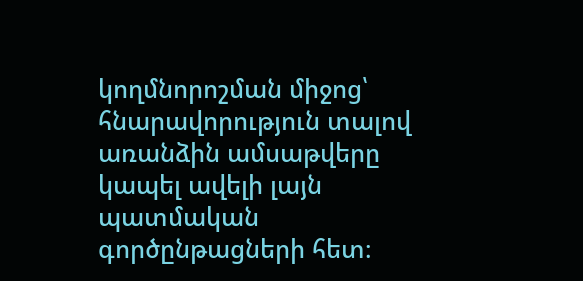կողմնորոշման միջոց՝ հնարավորություն տալով առանձին ամսաթվերը կապել ավելի լայն պատմական գործընթացների հետ։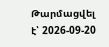Թարմացվել է՝ 2026-09-20